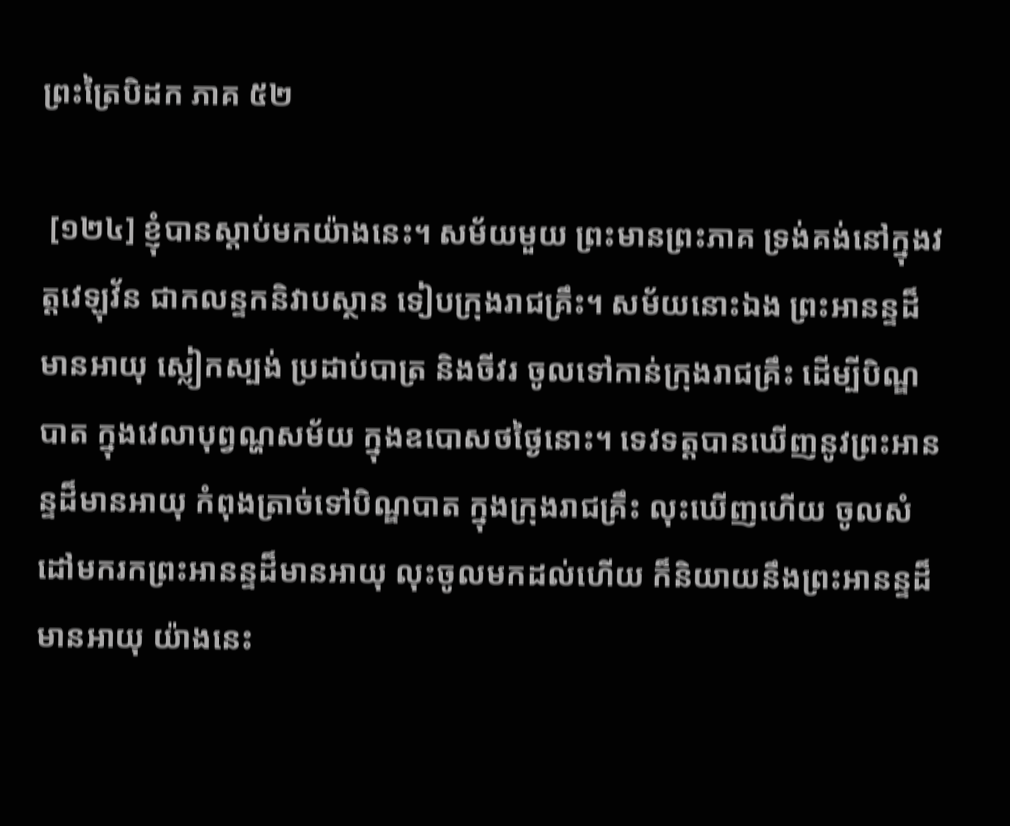ព្រះត្រៃបិដក ភាគ ៥២

 [១២៤] ខ្ញុំបានស្តាប់មកយ៉ាងនេះ។ សម័យមួយ ព្រះមានព្រះភាគ ទ្រង់គង់នៅក្នុងវត្តវេឡុវ័ន ជាកលន្ទកនិវាបស្ថាន ទៀបក្រុងរាជគ្រឹះ។ សម័យនោះឯង ព្រះអានន្ទដ៏មានអាយុ ស្លៀកស្បង់ ប្រដាប់បាត្រ និងចីវរ ចូលទៅកាន់ក្រុងរាជគ្រឹះ ដើម្បីបិណ្ឌបាត ក្នុងវេលាបុព្វណ្ហសម័យ ក្នុងឧបោសថថ្ងៃនោះ។ ទេវទត្តបានឃើញនូវព្រះអានន្ទដ៏មានអាយុ កំពុងត្រាច់ទៅបិណ្ឌបាត ក្នុងក្រុងរាជគ្រឹះ លុះឃើញហើយ ចូលសំដៅមករកព្រះអានន្ទដ៏មានអាយុ លុះចូលមកដល់ហើយ ក៏និយាយនឹងព្រះអានន្ទដ៏មានអាយុ យ៉ាងនេះ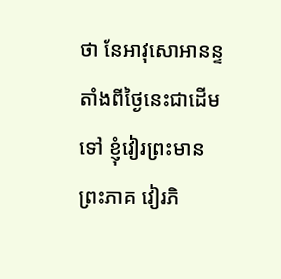ថា នែអាវុសោអានន្ទ តាំងពីថ្ងៃនេះជាដើមទៅ ខ្ញុំវៀរព្រះមានព្រះភាគ វៀរភិ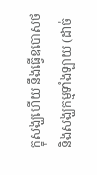ក្ខុសង្ឃហើយ នឹងធ្វើឧបោសថ និងសង្ឃកម្មទាំងឡាយ (ដាច់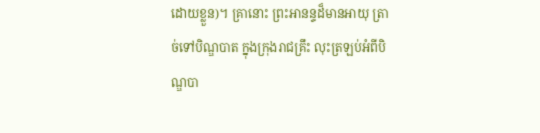ដោយខ្លួន)។ គ្រានោះ ព្រះអានន្ទដ៏មានអាយុ ត្រាច់ទៅបិណ្ឌបាត ក្នុងក្រុងរាជគ្រឹះ លុះត្រឡប់អំពីបិណ្ឌបា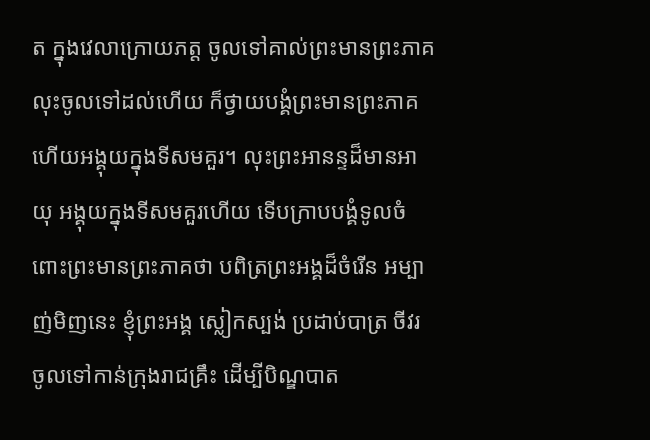ត ក្នុងវេលាក្រោយភត្ត ចូលទៅគាល់ព្រះមានព្រះភាគ លុះចូលទៅដល់ហើយ ក៏ថ្វាយបង្គំព្រះមានព្រះភាគ ហើយអង្គុយក្នុងទីសមគួរ។ លុះព្រះអានន្ទដ៏មានអាយុ អង្គុយក្នុងទីសមគួរហើយ ទើបក្រាបបង្គំទូលចំពោះព្រះមានព្រះភាគថា បពិត្រព្រះអង្គដ៏ចំរើន អម្បាញ់មិញនេះ ខ្ញុំព្រះអង្គ ស្លៀកស្បង់ ប្រដាប់បាត្រ ចីវរ ចូលទៅកាន់ក្រុងរាជគ្រឹះ ដើម្បីបិណ្ឌបាត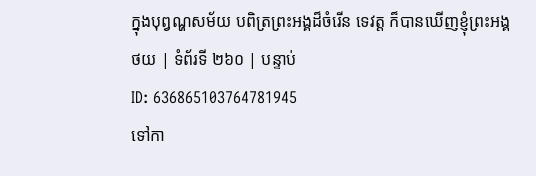ក្នុងបុព្វណ្ហសម័យ បពិត្រព្រះអង្គដ៏ចំរើន ទេវត្ត ក៏បានឃើញខ្ញុំព្រះអង្គ
ថយ | ទំព័រទី ២៦០ | បន្ទាប់
ID: 636865103764781945
ទៅកា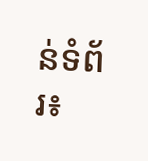ន់ទំព័រ៖